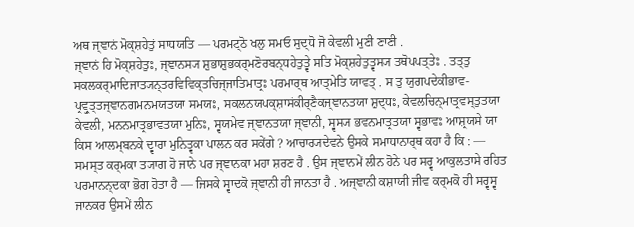ਅਥ ਜ੍ਞਾਨਂ ਮੋਕ੍ਸ਼ਹੇਤੁਂ ਸਾਧਯਤਿ — ਪਰਮਟ੍ਠੋ ਖਲੁ ਸਮਓ ਸੁਦ੍ਧੋ ਜੋ ਕੇਵਲੀ ਮੁਣੀ ਣਾਣੀ .
ਜ੍ਞਾਨਂ ਹਿ ਮੋਕ੍ਸ਼ਹੇਤੁਃ, ਜ੍ਞਾਨਸ੍ਯ ਸ਼ੁਭਾਸ਼ੁਭਕਰ੍ਮਣੋਰਬਨ੍ਧਹੇਤੁਤ੍ਵੇ ਸਤਿ ਮੋਕ੍ਸ਼ਹੇਤੁਤ੍ਵਸ੍ਯ ਤਥੋਪਪਤ੍ਤੇਃ . ਤਤ੍ਤੁ ਸਕਲਕਰ੍ਮਾਦਿਜਾਤ੍ਯਨ੍ਤਰਵਿਵਿਕ੍ਤਚਿਜ੍ਜਾਤਿਮਾਤ੍ਰਃ ਪਰਮਾਰ੍ਥ ਆਤ੍ਮੇਤਿ ਯਾਵਤ੍ . ਸ ਤੁ ਯੁਗਪਦੇਕੀਭਾਵ- ਪ੍ਰਵ੍ਰੁਤ੍ਤਜ੍ਞਾਨਗਮਨਮਯਤਯਾ ਸਮਯਃ, ਸਕਲਨਯਪਕ੍ਸ਼ਾਸਂਕੀਰ੍ਣੈਕਜ੍ਞਾਨਤਯਾ ਸ਼ੁਦ੍ਧਃ, ਕੇਵਲਚਿਨ੍ਮਾਤ੍ਰਵਸ੍ਤੁਤਯਾ ਕੇਵਲੀ, ਮਨਨਮਾਤ੍ਰਭਾਵਤਯਾ ਮੁਨਿਃ, ਸ੍ਵਯਮੇਵ ਜ੍ਞਾਨਤਯਾ ਜ੍ਞਾਨੀ, ਸ੍ਵਸ੍ਯ ਭਵਨਮਾਤ੍ਰਤਯਾ ਸ੍ਵਭਾਵਃ ਆਸ਼੍ਰਯਸੇ ਯਾ ਕਿਸ ਆਲਮ੍ਬਨਕੇ ਦ੍ਵਾਰਾ ਮੁਨਿਤ੍ਵਕਾ ਪਾਲਨ ਕਰ ਸਕੇਂਗੇ ? ਆਚਾਰ੍ਯਦੇਵਨੇ ਉਸਕੇ ਸਮਾਧਾਨਾਰ੍ਥ ਕਹਾ ਹੈ ਕਿ : — ਸਮਸ੍ਤ ਕਰ੍ਮਕਾ ਤ੍ਯਾਗ ਹੋ ਜਾਨੇ ਪਰ ਜ੍ਞਾਨਕਾ ਮਹਾ ਸ਼ਰਣ ਹੈ . ਉਸ ਜ੍ਞਾਨਮੇਂ ਲੀਨ ਹੋਨੇ ਪਰ ਸਰ੍ਵ ਆਕੁਲਤਾਸੇ ਰਹਿਤ ਪਰਮਾਨਨ੍ਦਕਾ ਭੋਗ ਹੋਤਾ ਹੈ — ਜਿਸਕੇ ਸ੍ਵਾਦਕੋ ਜ੍ਞਾਨੀ ਹੀ ਜਾਨਤਾ ਹੈ . ਅਜ੍ਞਾਨੀ ਕਸ਼ਾਯੀ ਜੀਵ ਕਰ੍ਮਕੋ ਹੀ ਸਰ੍ਵਸ੍ਵ ਜਾਨਕਰ ਉਸਮੇਂ ਲੀਨ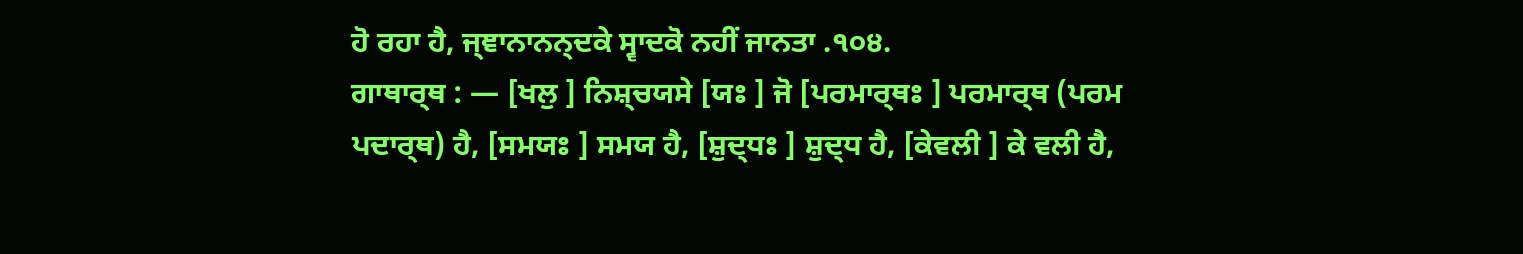ਹੋ ਰਹਾ ਹੈ, ਜ੍ਞਾਨਾਨਨ੍ਦਕੇ ਸ੍ਵਾਦਕੋ ਨਹੀਂ ਜਾਨਤਾ .੧੦੪.
ਗਾਥਾਰ੍ਥ : — [ਖਲੁ ] ਨਿਸ਼੍ਚਯਸੇ [ਯਃ ] ਜੋ [ਪਰਮਾਰ੍ਥਃ ] ਪਰਮਾਰ੍ਥ (ਪਰਮ ਪਦਾਰ੍ਥ) ਹੈ, [ਸਮਯਃ ] ਸਮਯ ਹੈ, [ਸ਼ੁਦ੍ਧਃ ] ਸ਼ੁਦ੍ਧ ਹੈ, [ਕੇਵਲੀ ] ਕੇ ਵਲੀ ਹੈ,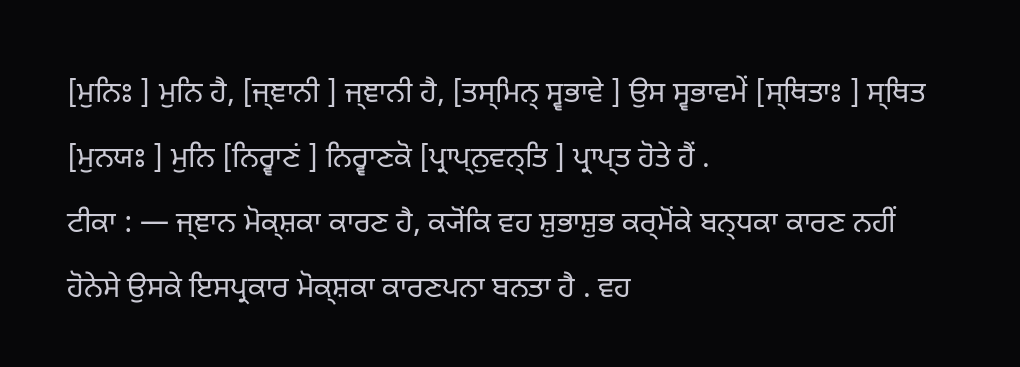[ਮੁਨਿਃ ] ਮੁਨਿ ਹੈ, [ਜ੍ਞਾਨੀ ] ਜ੍ਞਾਨੀ ਹੈ, [ਤਸ੍ਮਿਨ੍ ਸ੍ਵਭਾਵੇ ] ਉਸ ਸ੍ਵਭਾਵਮੇਂ [ਸ੍ਥਿਤਾਃ ] ਸ੍ਥਿਤ [ਮੁਨਯਃ ] ਮੁਨਿ [ਨਿਰ੍ਵਾਣਂ ] ਨਿਰ੍ਵਾਣਕੋ [ਪ੍ਰਾਪ੍ਨੁਵਨ੍ਤਿ ] ਪ੍ਰਾਪ੍ਤ ਹੋਤੇ ਹੈਂ .
ਟੀਕਾ : — ਜ੍ਞਾਨ ਮੋਕ੍ਸ਼ਕਾ ਕਾਰਣ ਹੈ, ਕ੍ਯੋਂਕਿ ਵਹ ਸ਼ੁਭਾਸ਼ੁਭ ਕਰ੍ਮੋਂਕੇ ਬਨ੍ਧਕਾ ਕਾਰਣ ਨਹੀਂ ਹੋਨੇਸੇ ਉਸਕੇ ਇਸਪ੍ਰਕਾਰ ਮੋਕ੍ਸ਼ਕਾ ਕਾਰਣਪਨਾ ਬਨਤਾ ਹੈ . ਵਹ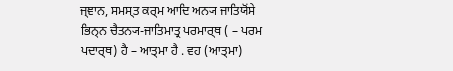ਜ੍ਞਾਨ, ਸਮਸ੍ਤ ਕਰ੍ਮ ਆਦਿ ਅਨ੍ਯ ਜਾਤਿਯੋਂਸੇ ਭਿਨ੍ਨ ਚੈਤਨ੍ਯ-ਜਾਤਿਮਾਤ੍ਰ ਪਰਮਾਰ੍ਥ ( – ਪਰਮ ਪਦਾਰ੍ਥ) ਹੈ – ਆਤ੍ਮਾ ਹੈ . ਵਹ (ਆਤ੍ਮਾ)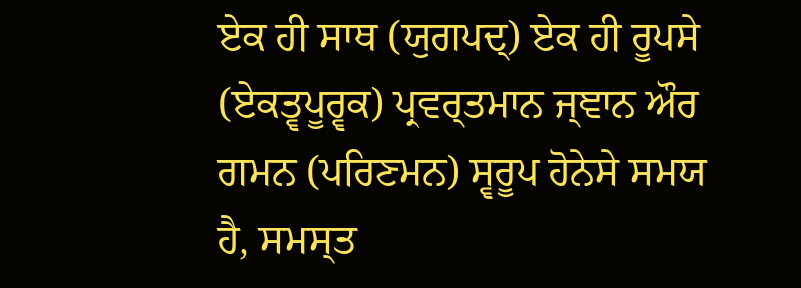ਏਕ ਹੀ ਸਾਥ (ਯੁਗਪਦ੍) ਏਕ ਹੀ ਰੂਪਸੇ (ਏਕਤ੍ਵਪੂਰ੍ਵਕ) ਪ੍ਰਵਰ੍ਤਮਾਨ ਜ੍ਞਾਨ ਔਰ ਗਮਨ (ਪਰਿਣਮਨ) ਸ੍ਵਰੂਪ ਹੋਨੇਸੇ ਸਮਯ ਹੈ, ਸਮਸ੍ਤ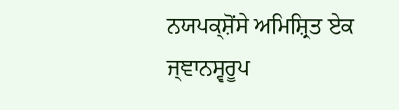ਨਯਪਕ੍ਸ਼ੋਂਸੇ ਅਮਿਸ਼੍ਰਿਤ ਏਕ ਜ੍ਞਾਨਸ੍ਵਰੂਪ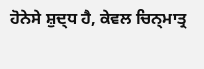ਹੋਨੇਸੇ ਸ਼ੁਦ੍ਧ ਹੈ, ਕੇਵਲ ਚਿਨ੍ਮਾਤ੍ਰ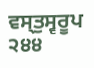ਵਸ੍ਤੁਸ੍ਵਰੂਪ
੨੪੪